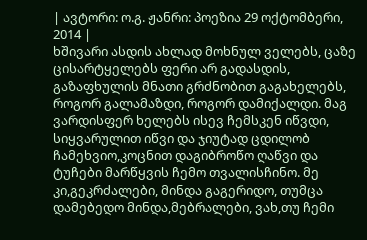| ავტორი: ო.გ. ჟანრი: პოეზია 29 ოქტომბერი, 2014 |
ხშივარი ასდის ახლად მოხნულ ველებს, ცაზე ცისარტყელებს ფერი არ გადასდის, გაზაფხულის მნათი გრძნობით გაგახელებს, როგორ გალამაზდი, როგორ დამიქალდი. მაგ ვარდისფერ ხელებს ისევ ჩემსკენ იწვდი, სიყვარულით იწვი და ჯიუტად ცდილობ ჩამეხვიო,კოცნით დაგიბროწო ღაწვი და ტუჩები მარწყვის ჩემო თვალისჩინო. მე კი,გეკრძალები, მინდა გაგერიდო, თუმცა დამებედო მინდა,მებრალები, ვახ,თუ ჩემი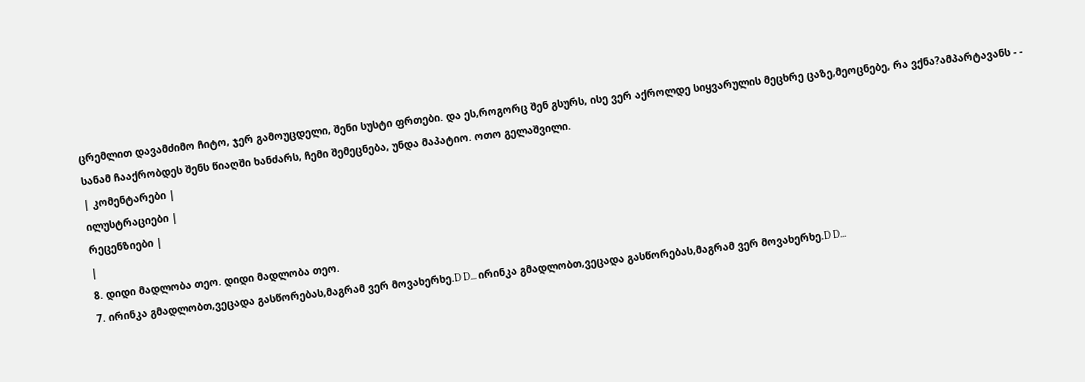ცრემლით დავამძიმო ჩიტო, ჯერ გამოუცდელი, შენი სუსტი ფრთები. და ეს,როგორც შენ გსურს, ისე ვერ აქროლდე სიყვარულის მეცხრე ცაზე,მეოცნებე, რა ვქნა?ამპარტავანს - - სანამ ჩააქრობდეს შენს წიაღში ხანძარს, ჩემი შემეცნება, უნდა მაპატიო. ოთო გელაშვილი.
| კომენტარები |
ილუსტრაციები |
რეცენზიები |
|
8. დიდი მადლობა თეო. დიდი მადლობა თეო.
7. ირინკა გმადლობთ,ვეცადა გასწორებას,მაგრამ ვერ მოვახერხე.D D... ირინკა გმადლობთ,ვეცადა გასწორებას,მაგრამ ვერ მოვახერხე.D D...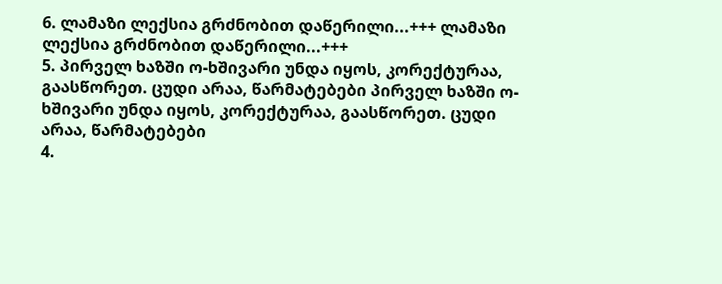6. ლამაზი ლექსია გრძნობით დაწერილი...+++ ლამაზი ლექსია გრძნობით დაწერილი...+++
5. პირველ ხაზში ო-ხშივარი უნდა იყოს, კორექტურაა, გაასწორეთ. ცუდი არაა, წარმატებები პირველ ხაზში ო-ხშივარი უნდა იყოს, კორექტურაა, გაასწორეთ. ცუდი არაა, წარმატებები
4.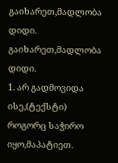გაიხარეთ,მადლობა დიდი. გაიხარეთ,მადლობა დიდი.
1. არ გადმოვიდა ისე,(ტექსტი) როგორც საჭირო იყო,მაპატიეთ.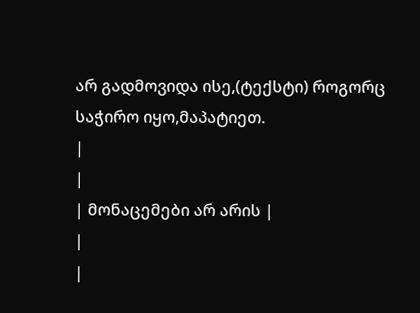არ გადმოვიდა ისე,(ტექსტი) როგორც საჭირო იყო,მაპატიეთ.
|
|
| მონაცემები არ არის |
|
|